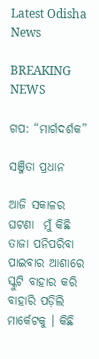Latest Odisha News

BREAKING NEWS

ଗପ: “ମାର୍ଗଦର୍ଶକ”

ସଞ୍ଜିତା ପ୍ରଧାନ

ଆଜି ସକାଳର ଘଟଣା  ମୁଁ କିଛି ତାଜା ପନିପରିବା ପାଇବାର ଆଶାରେ ସ୍କୁଟି ବାହାର କରି ବାହାରି ପଡ଼ିଲି ମାର୍କେଟକୁ । କିଛି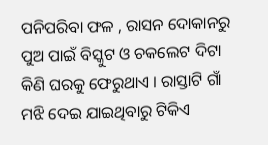ପନିପରିବା ଫଳ , ରାସନ ଦୋକାନରୁ ପୁଅ ପାଇଁ ବିସ୍କୁଟ ଓ ଚକଲେଟ ଦିଟା କିଣି ଘରକୁ ଫେରୁଥାଏ । ରାସ୍ତାଟି ଗାଁ ମଝି ଦେଇ ଯାଇଥିବାରୁ ଟିକିଏ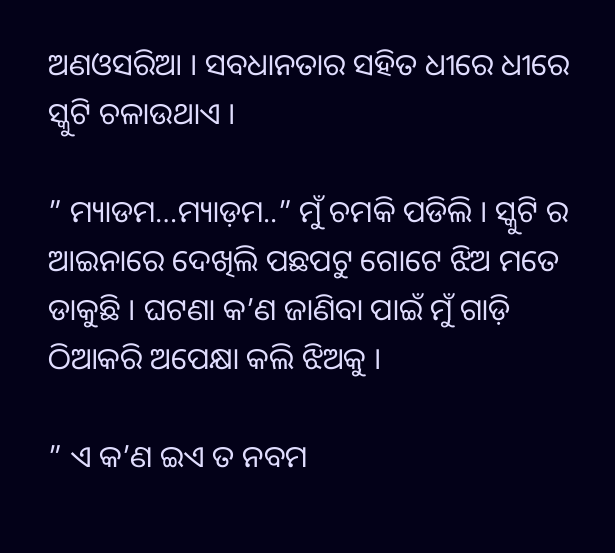ଅଣଓସରିଆ । ସବଧାନତାର ସହିତ ଧୀରେ ଧୀରେ ସ୍କୁଟି ଚଳାଉଥାଏ ।

” ମ୍ୟାଡମ…ମ୍ୟାଡ଼ମ..” ମୁଁ ଚମକି ପଡିଲି । ସ୍କୁଟି ର ଆଇନାରେ ଦେଖିଲି ପଛପଟୁ ଗୋଟେ ଝିଅ ମତେ ଡାକୁଛି । ଘଟଣା କ’ଣ ଜାଣିବା ପାଇଁ ମୁଁ ଗାଡ଼ି ଠିଆକରି ଅପେକ୍ଷା କଲି ଝିଅକୁ ।

” ଏ କ’ଣ ଇଏ ତ ନବମ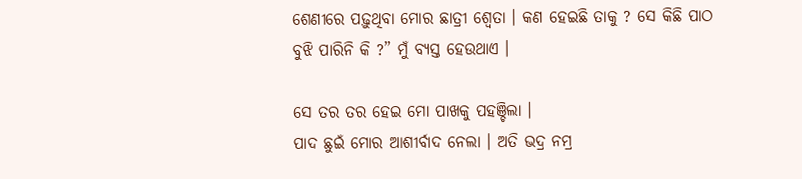ଶେଣୀରେ ପଢ଼ୁଥିବା ମୋର ଛାତ୍ରୀ ଶ୍ୱେତା । କଣ ହେଇଛି ତାକୁ ? ସେ କିଛି ପାଠ ବୁଝି ପାରିନି କି ?” ମୁଁ ବ୍ୟସ୍ତ ହେଉଥାଏ ।

ସେ ତର ତର ହେଇ ମୋ ପାଖକୁ ପହଞ୍ଚିଲା ।
ପାଦ ଛୁଇଁ ମୋର ଆଶୀର୍ବାଦ ନେଲା । ଅତି ଭଦ୍ର ନମ୍ର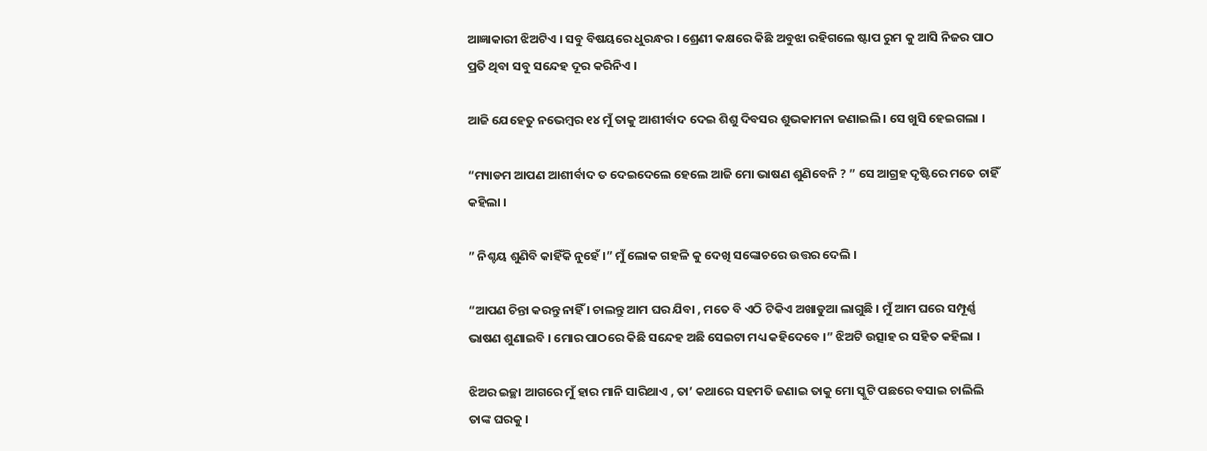ଆଜ୍ଞାକାରୀ ଝିଅଟିଏ । ସବୁ ବିଷୟରେ ଧୁରନ୍ଧର । ଶ୍ରେଣୀ କକ୍ଷରେ କିଛି ଅବୁଝା ରହିଗଲେ ଷ୍ଟାପ ରୁମ କୁ ଆସି ନିଜର ପାଠ ପ୍ରତି ଥିବା ସବୁ ସନ୍ଦେହ ଦୂର କରିନିଏ ।

ଆଜି ଯେହେତୁ ନଭେମ୍ବର ୧୪ ମୁଁ ତାକୁ ଆଶୀର୍ବାଦ ଦେଇ ଶିଶୁ ଦିବସର ଶୁଭକାମନା ଜଣାଇଲି । ସେ ଖୁସି ହେଇଗଲା ।

“ମ୍ୟାଡମ ଆପଣ ଆଶୀର୍ବାଦ ତ ଦେଇଦେଲେ ହେଲେ ଆଜି ମୋ ଭାଷଣ ଶୁଣିବେନି ? ” ସେ ଆଗ୍ରହ ଦୃଷ୍ଟିରେ ମତେ ଚାହିଁ କହିଲା ।

” ନିଶ୍ଚୟ ଶୁଣିବି କାହିଁକି ନୁହେଁ ।” ମୁଁ ଲୋକ ଗହଳି କୁ ଦେଖି ସଙ୍କୋଚରେ ଉତ୍ତର ଦେଲି ।

“ଆପଣ ଚିନ୍ତା କରନ୍ତୁ ନାହିଁ । ଚାଲନ୍ତୁ ଆମ ଘର ଯିବା , ମତେ ବି ଏଠି ଟିକିଏ ଅଖାଡୁଆ ଲାଗୁଛି । ମୁଁ ଆମ ଘରେ ସମ୍ପୂର୍ଣ୍ଣ ଭାଷଣ ଶୁଣାଇବି । ମୋର ପାଠରେ କିଛି ସନ୍ଦେହ ଅଛି ସେଇଟା ମଧ୍ୟ କହିଦେବେ ।” ଝିଅଟି ଉତ୍ସାହ ର ସହିତ କହିଲା ।

ଝିଅର ଇଚ୍ଛା ଆଗରେ ମୁଁ ହାର ମାନି ସାରିଥାଏ , ତା’ କଥାରେ ସହମତି ଜଣାଇ ତାକୁ ମୋ ସ୍କୁଟି ପଛରେ ବସାଇ ଚାଲିଲି ତାଙ୍କ ଘରକୁ ।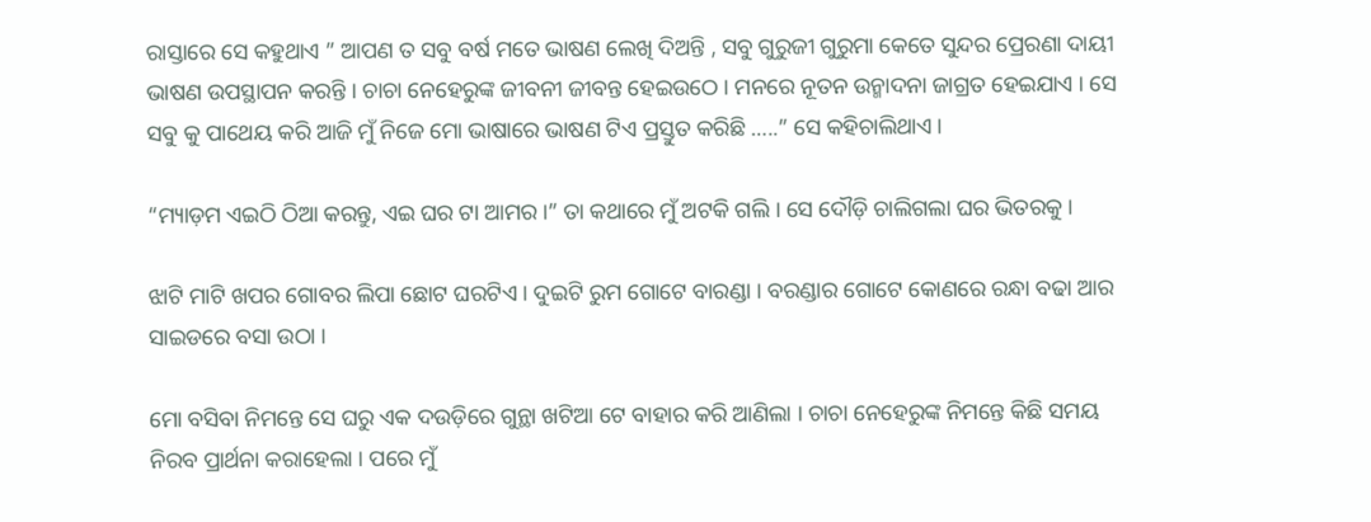ରାସ୍ତାରେ ସେ କହୁଥାଏ ” ଆପଣ ତ ସବୁ ବର୍ଷ ମତେ ଭାଷଣ ଲେଖି ଦିଅନ୍ତି , ସବୁ ଗୁରୁଜୀ ଗୁରୁମା କେତେ ସୁନ୍ଦର ପ୍ରେରଣା ଦାୟୀ ଭାଷଣ ଉପସ୍ଥାପନ କରନ୍ତି । ଚାଚା ନେହେରୁଙ୍କ ଜୀବନୀ ଜୀବନ୍ତ ହେଇଉଠେ । ମନରେ ନୂତନ ଉନ୍ମାଦନା ଜାଗ୍ରତ ହେଇଯାଏ । ସେ ସବୁ କୁ ପାଥେୟ କରି ଆଜି ମୁଁ ନିଜେ ମୋ ଭାଷାରେ ଭାଷଣ ଟିଏ ପ୍ରସ୍ତୁତ କରିଛି …..” ସେ କହିଚାଲିଥାଏ ।

“ମ୍ୟାଡ଼ମ ଏଇଠି ଠିଆ କରନ୍ତୁ, ଏଇ ଘର ଟା ଆମର ।” ତା କଥାରେ ମୁଁ ଅଟକି ଗଲି । ସେ ଦୌଡ଼ି ଚାଲିଗଲା ଘର ଭିତରକୁ ।

ଝାଟି ମାଟି ଖପର ଗୋବର ଲିପା ଛୋଟ ଘରଟିଏ । ଦୁଇଟି ରୁମ ଗୋଟେ ବାରଣ୍ଡା । ବରଣ୍ଡାର ଗୋଟେ କୋଣରେ ରନ୍ଧା ବଢା ଆର ସାଇଡରେ ବସା ଉଠା ।

ମୋ ବସିବା ନିମନ୍ତେ ସେ ଘରୁ ଏକ ଦଉଡ଼ିରେ ଗୁନ୍ଥା ଖଟିଆ ଟେ ବାହାର କରି ଆଣିଲା । ଚାଚା ନେହେରୁଙ୍କ ନିମନ୍ତେ କିଛି ସମୟ ନିରବ ପ୍ରାର୍ଥନା କରାହେଲା । ପରେ ମୁଁ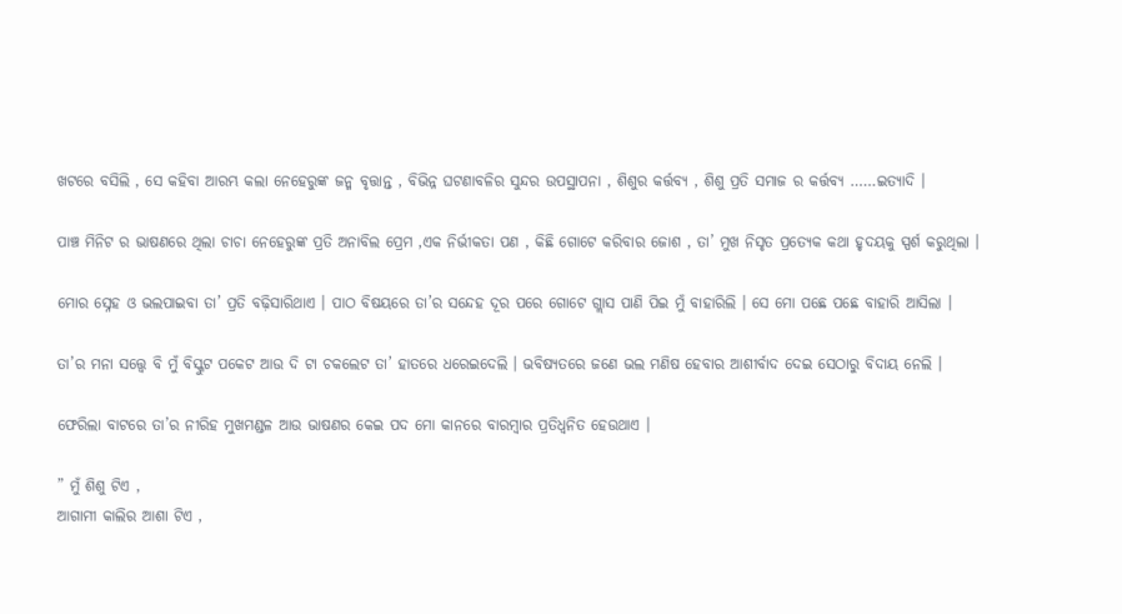ଖଟରେ ବସିଲି , ସେ କହିବା ଆରମ୍ଭ କଲା ନେହେରୁଙ୍କ ଜନ୍ମ ବୃତ୍ତାନ୍ତ , ବିଭିନ୍ନ ଘଟଣାବଳିର ସୁନ୍ଦର ଉପସ୍ଥାପନା , ଶିଶୁର କର୍ତ୍ତବ୍ୟ , ଶିଶୁ ପ୍ରତି ସମାଜ ର କର୍ତ୍ତବ୍ୟ ……ଇତ୍ୟାଦି ।

ପାଞ୍ଚ ମିନିଟ ର ଭାଷଣରେ ଥିଲା ଚାଚା ନେହେରୁଙ୍କ ପ୍ରତି ଅନାବିଲ ପ୍ରେମ ,ଏକ ନିର୍ଭୀକତା ପଣ , କିଛି ଗୋଟେ କରିବାର ଜୋଶ , ତା’ ମୁଖ ନିସୃତ ପ୍ରତ୍ୟେକ କଥା ହୃଦୟକୁ ସ୍ପର୍ଶ କରୁଥିଲା ।

ମୋର ସ୍ନେହ ଓ ଭଲପାଇବା ତା’ ପ୍ରତି ବଢ଼ିସାରିଥାଏ । ପାଠ ବିଷୟରେ ତା’ର ସନ୍ଦେହ ଦୂର ପରେ ଗୋଟେ ଗ୍ଲାସ ପାଣି ପିଇ ମୁଁ ବାହାରିଲି । ସେ ମୋ ପଛେ ପଛେ ବାହାରି ଆସିଲା ।

ତା’ର ମନା ସତ୍ତ୍ୱେ ବି ମୁଁ ବିସ୍କୁଟ ପକେଟ ଆଉ ଦି ଟା ଚକଲେଟ ତା’ ହାତରେ ଧରେଇଦେଲି । ଭବିଷ୍ୟତରେ ଜଣେ ଭଲ ମଣିଷ ହେବାର ଆଶୀର୍ବାଦ ଦେଇ ସେଠାରୁ ବିଦାୟ ନେଲି ।

ଫେରିଲା ବାଟରେ ତା’ର ନୀରିହ ମୁଖମଣ୍ଡଳ ଆଉ ଭାଷଣର କେଇ ପଦ ମୋ କାନରେ ବାରମ୍ବାର ପ୍ରତିଧ୍ଵନିତ ହେଉଥାଏ ।

” ମୁଁ ଶିଶୁ ଟିଏ ,
ଆଗାମୀ କାଲିର ଆଶା ଟିଏ ,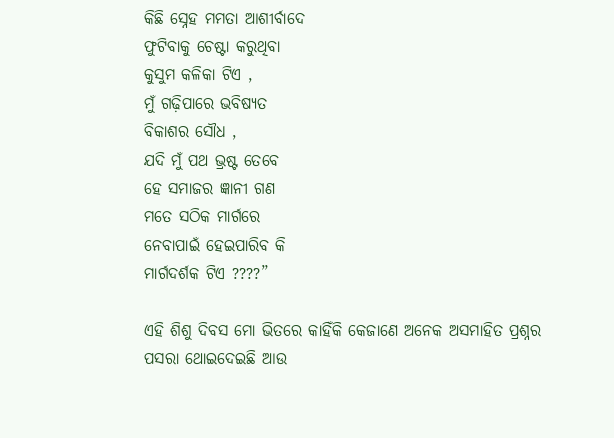କିଛି ସ୍ନେହ ମମତା ଆଶୀର୍ବାଦେ
ଫୁଟିବାକୁ ଚେଷ୍ଟା କରୁଥିବା
କୁସୁମ କଳିକା ଟିଏ ,
ମୁଁ ଗଢ଼ିପାରେ ଭବିଷ୍ୟତ
ବିକାଶର ସୌଧ ,
ଯଦି ମୁଁ ପଥ ଭ୍ରଷ୍ଟ ତେବେ
ହେ ସମାଜର ଜ୍ଞାନୀ ଗଣ
ମତେ ସଠିକ ମାର୍ଗରେ
ନେବାପାଇଁ ହେଇପାରିବ କି
ମାର୍ଗଦର୍ଶକ ଟିଏ ????”

ଏହି ଶିଶୁ ଦିବସ ମୋ ଭିତରେ କାହିଁକି କେଜାଣେ ଅନେକ ଅସମାହିତ ପ୍ରଶ୍ନର ପସରା ଥୋଇଦେଇଛି ଆଉ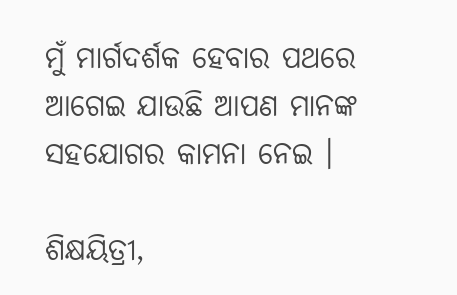ମୁଁ ମାର୍ଗଦର୍ଶକ ହେବାର ପଥରେ ଆଗେଇ ଯାଉଛି ଆପଣ ମାନଙ୍କ ସହଯୋଗର କାମନା ନେଇ ।

ଶିକ୍ଷୟିତ୍ରୀ,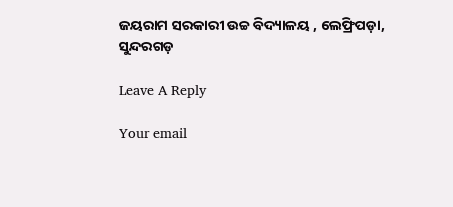ଜୟରାମ ସରକାରୀ ଉଚ୍ଚ ବିଦ୍ୟାଳୟ , ଲେଫ୍ରିପଡ଼ା,  ସୁନ୍ଦରଗଡ଼

Leave A Reply

Your email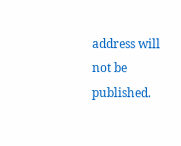address will not be published.